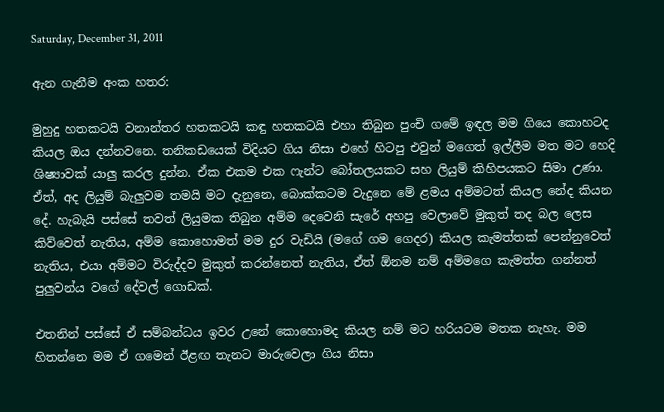Saturday, December 31, 2011

ඇන ගැනීම අංක හතර:

මුහුදු හතකටයි වනාන්තර හතකටයි කඳු හතකටයි එහා තිබුන පුංචි ගමේ ඉඳල මම ගියෙ කොහටද කියල ඔය දන්නවනෙ. තනිකඩයෙක් විදියට ගිය නිසා එහේ හිටපු එවුන් මගෙත් ඉල්ලීම මත මට හෙදි ශිෂ්‍යාවක් යාලු කරල දුන්න. ඒක එකම එක ෆැන්ට බෝතලයකට සහ ලියුම් කිහිපයකට සිමා උණා. ඒත්, අද ලියුම් බැලුවම තමයි මට දැනුනෙ, බොක්කටම වැදුනෙ මේ ළමය අම්මටත් කියල නේද කියන දේ. හැබැයි පස්සේ තවත් ලියුමක තිබුන අම්ම දෙවෙනි සැරේ අහපු වෙලාවේ මුකුත් තද බල ලෙස කිව්වෙත් නැතිය, අම්ම කොහොමත් මම දුර වැඩියි (මගේ ගම ගෙදර) කියල කැමත්තක් පෙන්නුවෙත් නැතිය, එයා අම්මට විරුද්දව මුකුත් කරන්නෙත් නැතිය, ඒත් ඕනම නම් අම්මගෙ කැමත්ත ගන්නත් පුලුවන්ය වගේ දේවල් ගොඩක්.

එතනින් පස්සේ ඒ සම්බන්ධය ඉවර උනේ කොහොමද කියල නම් මට හරියටම මතක නැහැ. මම හිතන්නෙ මම ඒ ගමෙන් ඊළඟ තැනට මාරුවෙලා ගිය නිසා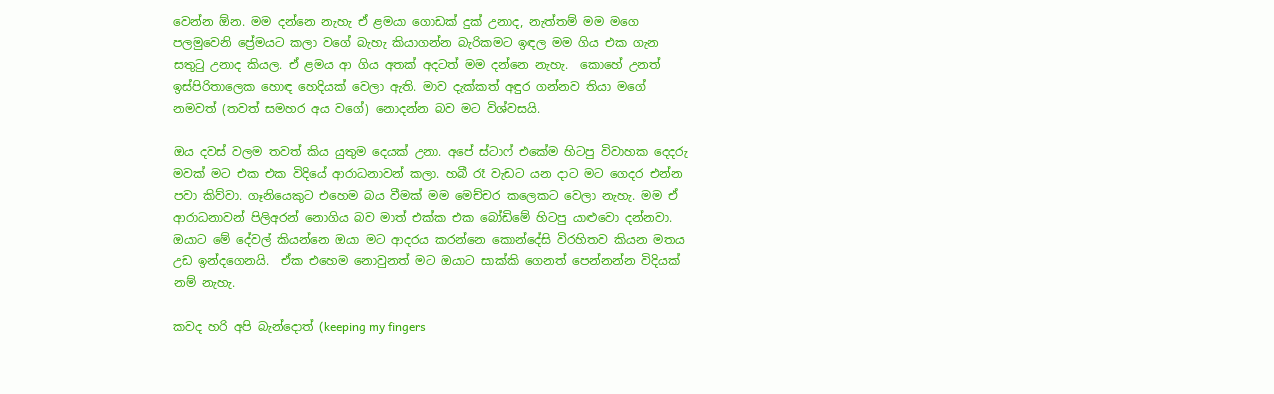වෙන්න ඕන. මම දන්නෙ නැහැ ඒ ළමයා ගොඩක් දුක් උනාද, නැත්තම් මම මගෙ පලමුවෙනි ප්‍රේමයට කලා වගේ බැහැ කියාගන්න බැරිකමට ඉඳල මම ගිය එක ගැන සතුටු උනාද කියල. ඒ ළමය ආ ගිය අතක් අදටත් මම දන්නෙ නැහැ.  කොහේ උනත් ඉස්පිරිතාලෙක හොඳ හෙදියක් වෙලා ඇති. මාව දැක්කත් අඳුර ගන්නව තියා මගේ නමවත් (තවත් සමහර අය වගේ) නොදන්න බව මට විශ්වසයි.

ඔය දවස් වලම තවත් කිය යුතුම දෙයක් උනා. අපේ ස්ටාෆ් එකේම හිටපු විවාහක දෙදරු මවක් මට එක එක විදියේ ආරාධනාවන් කලා. හබී රෑ වැඩට යන දාට මට ගෙදර එන්න පවා කිව්වා. ගෑනියෙකුට එහෙම බය වීමක් මම මෙච්චර කලෙකට වෙලා නැහැ. මම ඒ ආරාධනාවන් පිලිඅරන් නොගිය බව මාත් එක්ක එක බෝඩිමේ හිටපු යාළුවො දන්නවා. ඔයාට මේ දේවල් කියන්නෙ ඔයා මට ආදරය කරන්නෙ කොන්දේසි විරහිතව කියන මතය උඩ ඉන්දගෙනයි.  ඒක එහෙම නොවුනත් මට ඔයාට සාක්කි ගෙනත් පෙන්නන්න විදියක් නම් නැහැ.

කවද හරි අපි බැන්දොත් (keeping my fingers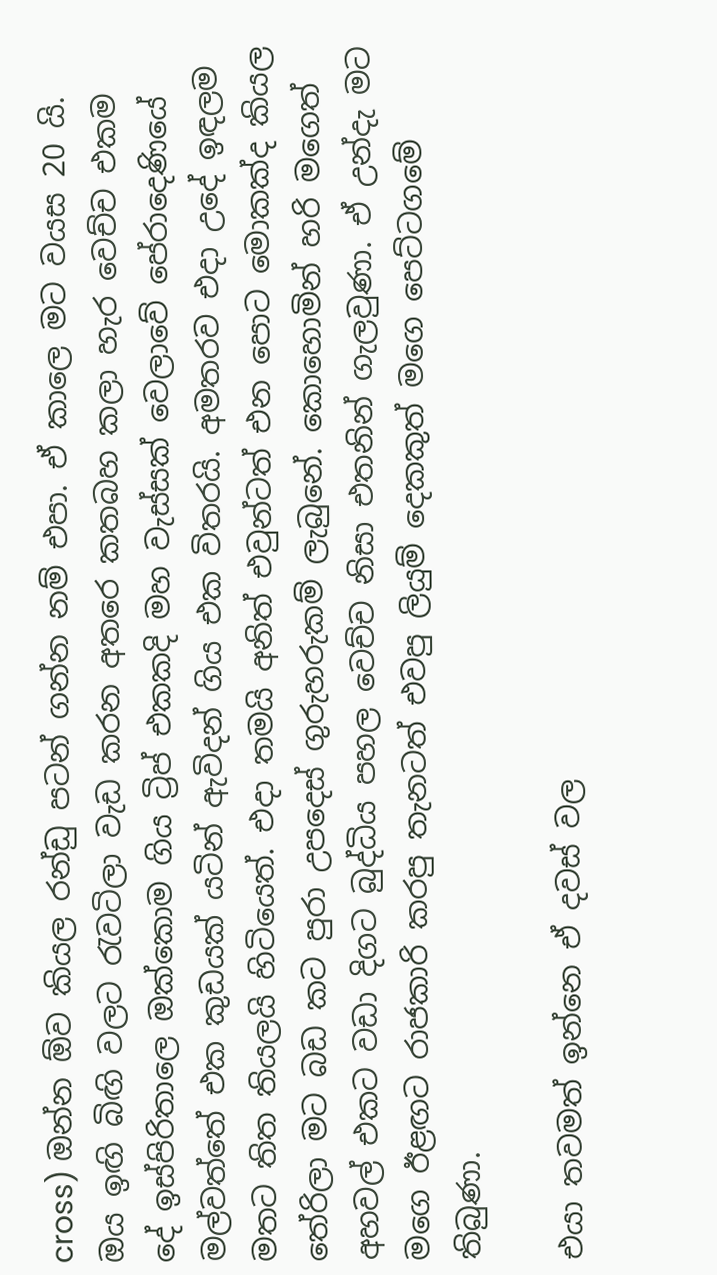cross) ඔන්න ඕව කියල රන්ඩු පටන් ගන්න නම් එපා. ඒ කාලෙ මට වයස 20 යි. ඔය ඉඟි බිඟි වලට රැවටිලා වැඩ කරන අතරෙ කතබහ කලා හැර වෙච්ච එකම දේ ඉස්පිරිතාලෙ ඔක්කොම ගිය ට්‍රිප් එකකදි මහ වැස්සක් වෙලාවේ පේරාදෙණියේ මල්වත්තේ එක කුඩයක් යටින් ඇවිදන් ගිය එක විතරයි. අමතරව එදා උදේ ඉඳලම මතට තිත තියලයි හිටියෙත්. එදා තමයි අනිත් එවුන්ටත් එන පොට මොකක්ද කියල තේරිලා මට බඩ කට පුරා උපදෙස් ගුරුහරුකම් ලැබුනේ. කොහොමින් හරි මගෙත් අහවල් එකට වඩා දිගට බුද්ධිය පහල වෙච්ච නිසා එතනින් ගැලවුණා. ඒ උන්දැ මට මගෙ ඊළඟට රාජකාරි කරපු තැනටත් එවපු ලියුම් දෙකකුත් මගෙ පෙට්ටගමේ තිබුණා.

එයා තවමත් ඉන්නෙ ඒ දවස් වල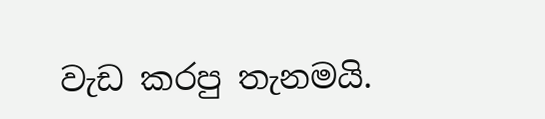වැඩ කරපු තැනමයි.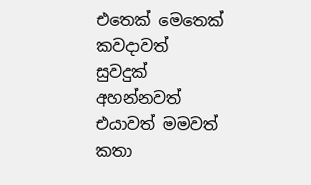එතෙක් මෙතෙක් කවදාවත් සුවදුක් අහන්නවත් එයාවත් මමවත් කතා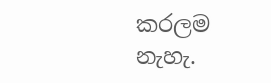කරලම නැහැ.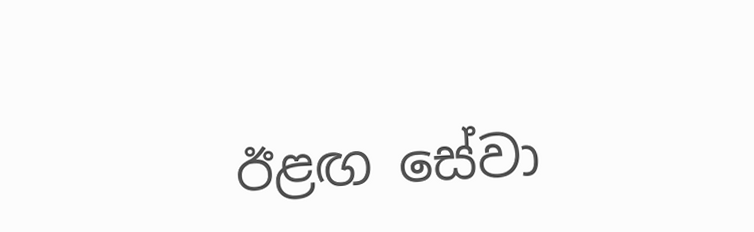ඊළඟ සේවා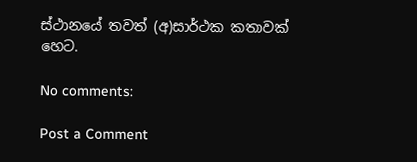ස්ථානයේ තවත් (අ)සාර්ථක කතාවක් හෙට.

No comments:

Post a Comment